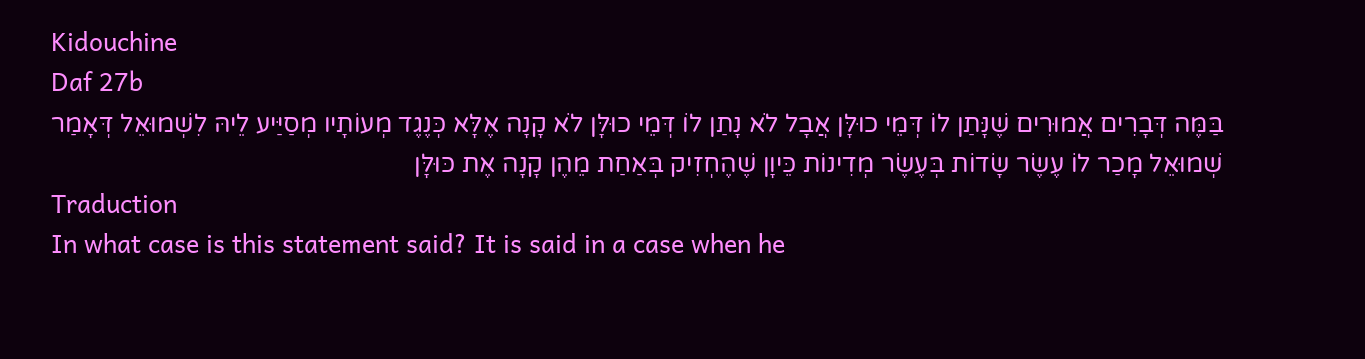Kidouchine
Daf 27b
בַּמֶּה דְּבָרִים אֲמוּרִים שֶׁנָּתַן לוֹ דְּמֵי כוּלָּן אֲבָל לֹא נָתַן לוֹ דְּמֵי כוּלָּן לֹא קָנָה אֶלָּא כְּנֶגֶד מְעוֹתָיו מְסַיַּיע לֵיהּ לִשְׁמוּאֵל דְּאָמַר שְׁמוּאֵל מָכַר לוֹ עֶשֶׂר שָׂדוֹת בְּעֶשֶׂר מְדִינוֹת כֵּיוָן שֶׁהֶחְזִיק בְּאַחַת מֵהֶן קָנָה אֶת כּוּלָּן
Traduction
In what case is this statement said? It is said in a case when he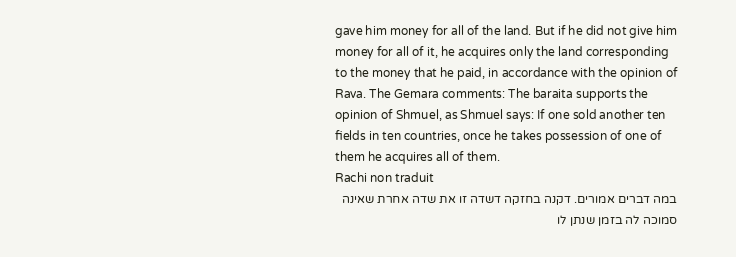gave him money for all of the land. But if he did not give him money for all of it, he acquires only the land corresponding to the money that he paid, in accordance with the opinion of Rava. The Gemara comments: The baraita supports the opinion of Shmuel, as Shmuel says: If one sold another ten fields in ten countries, once he takes possession of one of them he acquires all of them.
Rachi non traduit
במה דברים אמורים. דקנה בחזקה דשדה זו את שדה אחרת שאינה סמוכה לה בזמן שנתן לו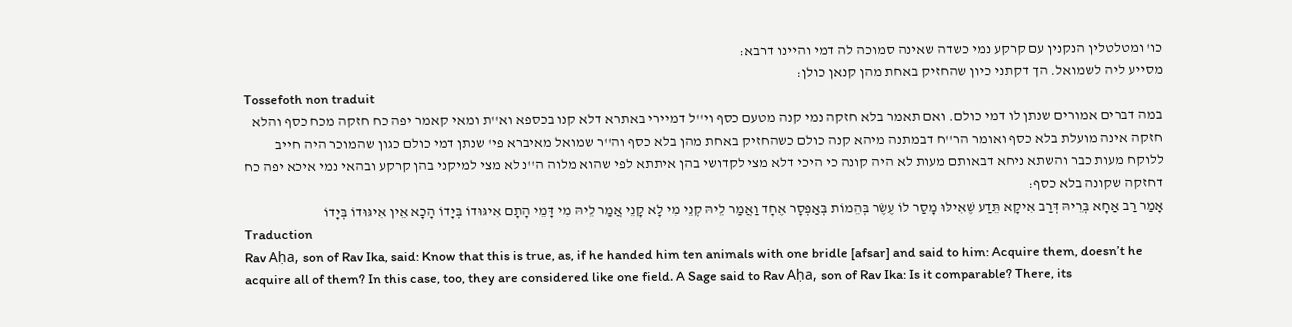כו' ומטלטלין הנקנין עם קרקע נמי כשדה שאינה סמוכה לה דמי והיינו דרבא:
מסייע ליה לשמואל. הך דקתני כיון שהחזיק באחת מהן קנאן כולן:
Tossefoth non traduit
במה דברים אמורים שנתן לו דמי כולם. ואם תאמר בלא חזקה נמי קנה מטעם כסף וי''ל דמיירי באתרא דלא קנו בכספא וא''ת ומאי קאמר יפה כח חזקה מכח כסף והלא חזקה אינה מועלת בלא כסף ואומר הר''ח דבמתנה מיהא קנה כולם כשהחזיק באחת מהן בלא כסף וה''ר שמואל מאיברא פי' שנתן דמי כולם כגון שהמוכר היה חייב ללוקח מעות כבר והשתא ניחא דבאותם מעות לא היה קונה כי היכי דלא מצי לקדושי בהן איתתא לפי שהוא מלוה ה''נ לא מצי למיקני בהן קרקע ובהאי נמי איכא יפה כח דחזקה שקונה בלא כסף:
אָמַר רַב אַחָא בְּרֵיהּ דְּרַב אִיקָא תֵּדַע שֶׁאִילּוּ מָסַר לוֹ עֶשֶׂר בְּהֵמוֹת בְּאַפְסָר אֶחָד וַאֲמַר לֵיהּ קְנֵי מִי לָא קָנֵי אֲמַר לֵיהּ מִי דָּמֵי הָתָם אִיגּוּדוֹ בְּיָדוֹ הָכָא אֵין אִיגּוּדוֹ בְּיָדוֹ
Traduction
Rav Aḥa, son of Rav Ika, said: Know that this is true, as, if he handed him ten animals with one bridle [afsar] and said to him: Acquire them, doesn’t he acquire all of them? In this case, too, they are considered like one field. A Sage said to Rav Aḥa, son of Rav Ika: Is it comparable? There, its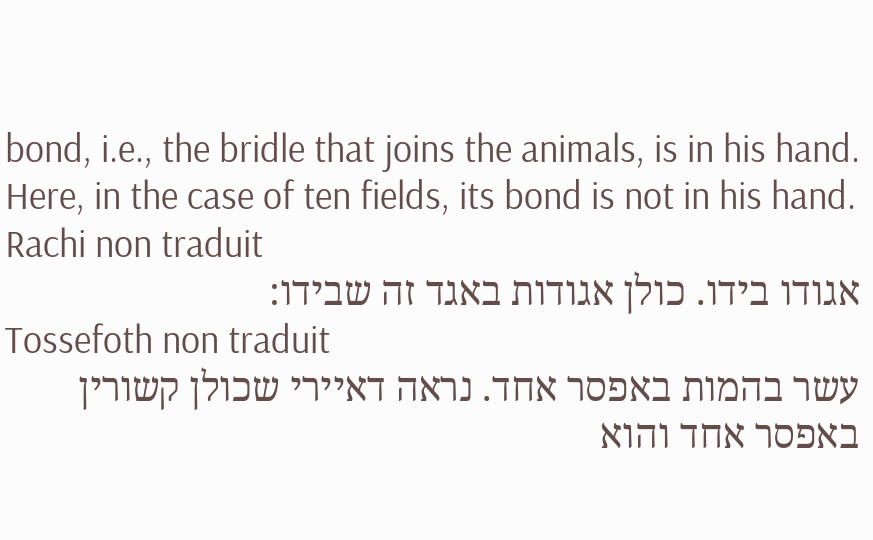bond, i.e., the bridle that joins the animals, is in his hand. Here, in the case of ten fields, its bond is not in his hand.
Rachi non traduit
אגודו בידו. כולן אגודות באגד זה שבידו:
Tossefoth non traduit
עשר בהמות באפסר אחד. נראה דאיירי שכולן קשורין באפסר אחד והוא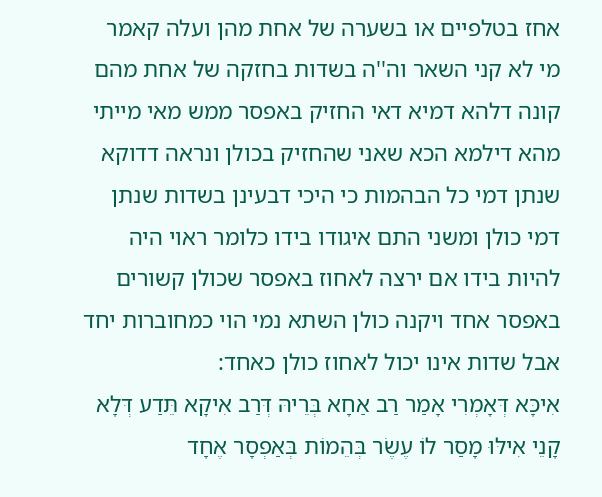אחז בטלפיים או בשערה של אחת מהן ועלה קאמר מי לא קני השאר וה''ה בשדות בחזקה של אחת מהם קונה דלהא דמיא דאי החזיק באפסר ממש מאי מייתי מהא דילמא הכא שאני שהחזיק בכולן ונראה דדוקא שנתן דמי כל הבהמות כי היכי דבעינן בשדות שנתן דמי כולן ומשני התם איגודו בידו כלומר ראוי היה להיות בידו אם ירצה לאחוז באפסר שכולן קשורים באפסר אחד ויקנה כולן השתא נמי הוי כמחוברות יחד אבל שדות אינו יכול לאחוז כולן כאחד:
אִיכָּא דְּאָמְרִי אָמַר רַב אַחָא בְּרֵיהּ דְּרַב אִיקָא תֵּדַע דְּלָא קָנֵי אִילּוּ מָסַר לוֹ עֶשֶׂר בְּהֵמוֹת בְּאַפְסָר אֶחָד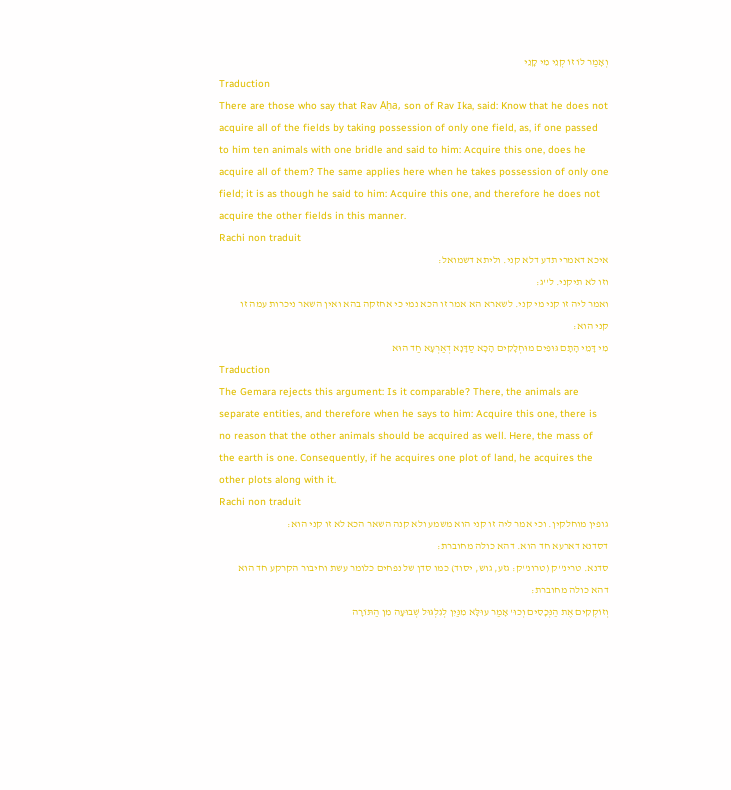וְאָמַר לוֹ זוֹ קְנֵי מִי קָנֵי
Traduction
There are those who say that Rav Aḥa, son of Rav Ika, said: Know that he does not acquire all of the fields by taking possession of only one field, as, if one passed to him ten animals with one bridle and said to him: Acquire this one, does he acquire all of them? The same applies here when he takes possession of only one field; it is as though he said to him: Acquire this one, and therefore he does not acquire the other fields in this manner.
Rachi non traduit
איכא דאמרי תדע דלא קני. וליתא דשמואל:
וזו לא תיקני. ל''ג:
ואמר ליה זו קני מי קני. לשארא הא אמר זו הכא נמי כי אחזקה בהא ואין השאר ניכרות עמה זו קני הוא:
מִי דָּמֵי הָתָם גּוּפִים מוּחְלָקִים הָכָא סַדָּנָא דְאַרְעָא חַד הוּא
Traduction
The Gemara rejects this argument: Is it comparable? There, the animals are separate entities, and therefore when he says to him: Acquire this one, there is no reason that the other animals should be acquired as well. Here, the mass of the earth is one. Consequently, if he acquires one plot of land, he acquires the other plots along with it.
Rachi non traduit
גופין מוחלקין. וכי אמר ליה זו קני הוא משמע ולא קנה השאר הכא לא זו קני הוא:
דסדנא דארעא חד הוא. דהא כולה מחוברת:
סדנא. טרינ''ק (טרונ''ק: גזע, גוש, יסוד) כמו סדן של נפחים כלומר עשת וחיבור הקרקע חד הוא דהא כולה מחוברת:
וְזוֹקְקִים אֶת הַנְּכָסִים וְכוּ' אָמַר עוּלָּא מִנַּיִן לְגִלְגּוּל שְׁבוּעָה מִן הַתּוֹרָה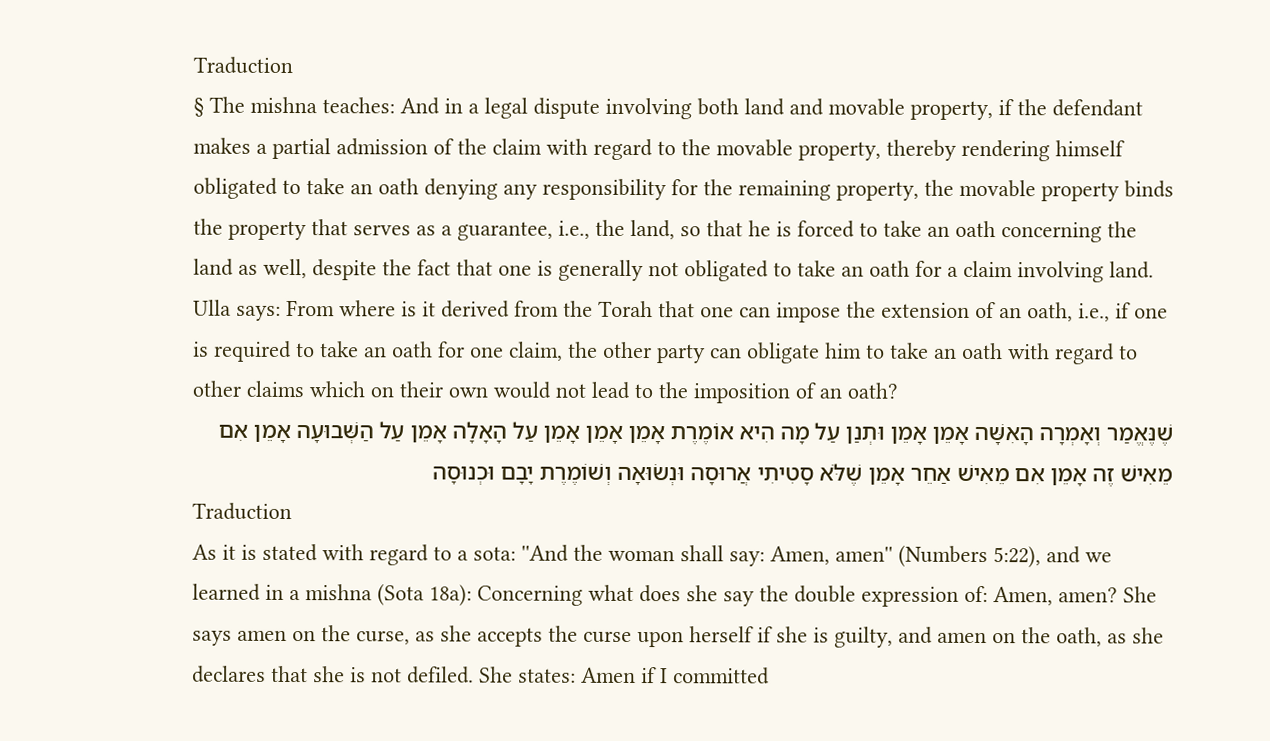Traduction
§ The mishna teaches: And in a legal dispute involving both land and movable property, if the defendant makes a partial admission of the claim with regard to the movable property, thereby rendering himself obligated to take an oath denying any responsibility for the remaining property, the movable property binds the property that serves as a guarantee, i.e., the land, so that he is forced to take an oath concerning the land as well, despite the fact that one is generally not obligated to take an oath for a claim involving land. Ulla says: From where is it derived from the Torah that one can impose the extension of an oath, i.e., if one is required to take an oath for one claim, the other party can obligate him to take an oath with regard to other claims which on their own would not lead to the imposition of an oath?
שֶׁנֶּאֱמַר וְאָמְרָה הָאִשָּׁה אָמֵן אָמֵן וּתְנַן עַל מָה הִיא אוֹמֶרֶת אָמֵן אָמֵן אָמֵן עַל הָאָלָה אָמֵן עַל הַשְּׁבוּעָה אָמֵן אִם מֵאִישׁ זֶה אָמֵן אִם מֵאִישׁ אַחֵר אָמֵן שֶׁלֹּא סָטִיתִי אֲרוּסָה וּנְשׂוּאָה וְשׁוֹמֶרֶת יָבָם וּכְנוּסָה
Traduction
As it is stated with regard to a sota: ''And the woman shall say: Amen, amen'' (Numbers 5:22), and we learned in a mishna (Sota 18a): Concerning what does she say the double expression of: Amen, amen? She says amen on the curse, as she accepts the curse upon herself if she is guilty, and amen on the oath, as she declares that she is not defiled. She states: Amen if I committed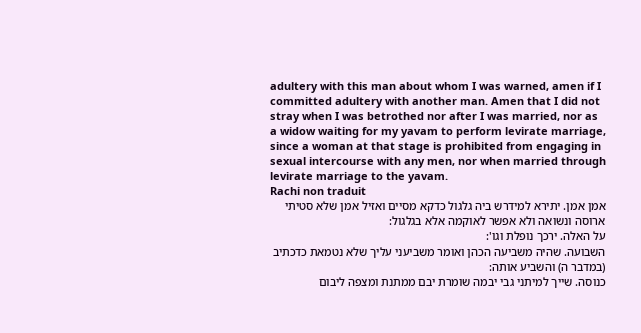adultery with this man about whom I was warned, amen if I committed adultery with another man. Amen that I did not stray when I was betrothed nor after I was married, nor as a widow waiting for my yavam to perform levirate marriage, since a woman at that stage is prohibited from engaging in sexual intercourse with any men, nor when married through levirate marriage to the yavam.
Rachi non traduit
אמן אמן. יתירא למידרש ביה גלגול כדקא מסיים ואזיל אמן שלא סטיתי ארוסה ונשואה ולא אפשר לאוקמה אלא בגלגול:
על האלה. ירכך נופלת וגו':
השבועה. שהיה משביעה הכהן ואומר משביעני עליך שלא נטמאת כדכתיב (במדבר ה) והשביע אותה:
כנוסה. שייך למיתני גבי יבמה שומרת יבם ממתנת ומצפה ליבום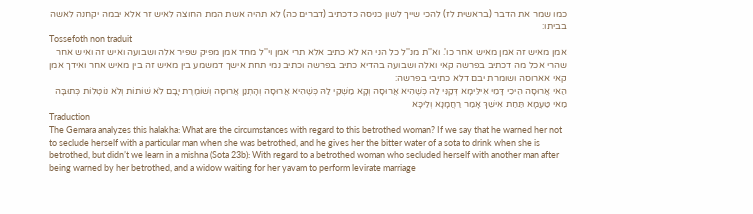כמו שמר את הדבר (בראשית לז) להכי שייך לשון כניסה כדכתיב (דברים כה) לא תהיה אשת המת החוצה לאיש זר אלא יבמה יקחנה לאשה בביתו:
Tossefoth non traduit
אמן מאיש זה אמן מאיש אחר כו'. וא''ת מנ''ל כל הני הא לא כתיב אלא תרי אמן וי''ל מחד אמן מפיק שפיר אלה ושבועה ואיש זה ואיש אחר שהרי אכל מה דכתיב בפרשה קאי ואלה ושבועה בהדיא כתיב בפרשה וכתיב נמי תחת אישך דמשמע בין מאיש זה בין מאיש אחר ואידך אמן קאי אארוסה ושומרת יבם דלא כתיבי בפרשה:
הַאי אֲרוּסָה הֵיכִי דָּמֵי אִילֵּימָא דְּקַנִּי לַהּ כְּשֶׁהִיא אֲרוּסָה וְקָא מַשְׁקֵי לַהּ כְּשֶׁהִיא אֲרוּסָה וְהָתְנַן אֲרוּסָה וְשׁוֹמֶרֶת יָבָם לֹא שׁוֹתוֹת וְלֹא נוֹטְלוֹת כְּתוּבָּה מַאי טַעְמָא תַּחַת אִישֵׁךְ אָמַר רַחֲמָנָא וְלֵיכָּא
Traduction
The Gemara analyzes this halakha: What are the circumstances with regard to this betrothed woman? If we say that he warned her not to seclude herself with a particular man when she was betrothed, and he gives her the bitter water of a sota to drink when she is betrothed, but didn’t we learn in a mishna (Sota 23b): With regard to a betrothed woman who secluded herself with another man after being warned by her betrothed, and a widow waiting for her yavam to perform levirate marriage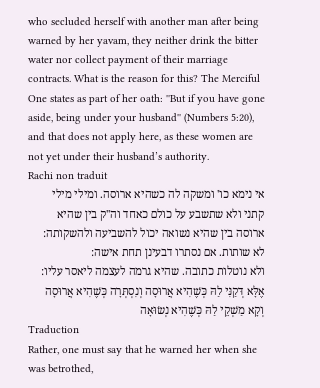who secluded herself with another man after being warned by her yavam, they neither drink the bitter water nor collect payment of their marriage contracts. What is the reason for this? The Merciful One states as part of her oath: ''But if you have gone aside, being under your husband'' (Numbers 5:20), and that does not apply here, as these women are not yet under their husband’s authority.
Rachi non traduit
אי נימא כו' ומשקה לה כשהיא ארוסה. ומילי מילי קתני ולא שתשבע על כולם כאחד וה''ק בין שהיא ארוסה בין שהיא נשואה יכול להשביעה ולהשקותה:
לא שותות. אם נסתרו דבעינן תחת אישה:
ולא נוטלות כתובה. שהיא גרמה לעצמה ליאסר עליו:
אֶלָּא דְּקַנִּי לַהּ כְּשֶׁהִיא אֲרוּסָה וְנִסְתְּרָה כְּשֶׁהִיא אֲרוּסָה וְקָא מַשְׁקֵי לַהּ כְּשֶׁהִיא נְשׂוּאָה
Traduction
Rather, one must say that he warned her when she was betrothed,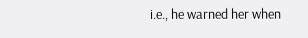i.e., he warned her when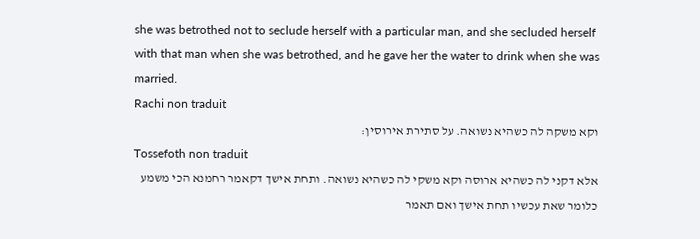she was betrothed not to seclude herself with a particular man, and she secluded herself with that man when she was betrothed, and he gave her the water to drink when she was married.
Rachi non traduit
וקא משקה לה כשהיא נשואה. על סתירת אירוסין:
Tossefoth non traduit
אלא דקני לה כשהיא ארוסה וקא משקי לה כשהיא נשואה. ותחת אישך דקאמר רחמנא הכי משמע כלומר שאת עכשיו תחת אישך ואם תאמר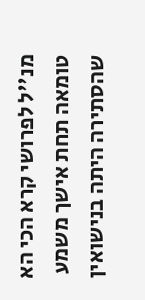מנ''ל לפרושי קרא הכי הא טומאה תחת אישך משמע שהסתירה היתה בנישואין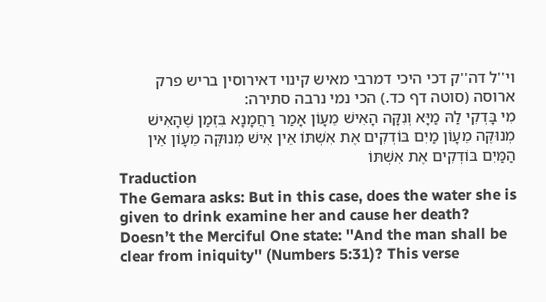וי''ל דה''ק דכי היכי דמרבי מאיש קינוי דאירוסין בריש פרק ארוסה (סוטה דף כד.) הכי נמי נרבה סתירה:
מִי בָּדְקִי לַהּ מַיָּא וְנִקָּה הָאִישׁ מֵעָוֹן אָמַר רַחֲמָנָא בִּזְמַן שֶׁהָאִישׁ מְנוּקֶּה מֵעָוֹן מַיִם בּוֹדְקִים אֶת אִשְׁתּוֹ אֵין אִישׁ מְנוּקֶּה מֵעָוֹן אֵין הַמַּיִם בּוֹדְקִים אֶת אִשְׁתּוֹ
Traduction
The Gemara asks: But in this case, does the water she is given to drink examine her and cause her death? Doesn’t the Merciful One state: ''And the man shall be clear from iniquity'' (Numbers 5:31)? This verse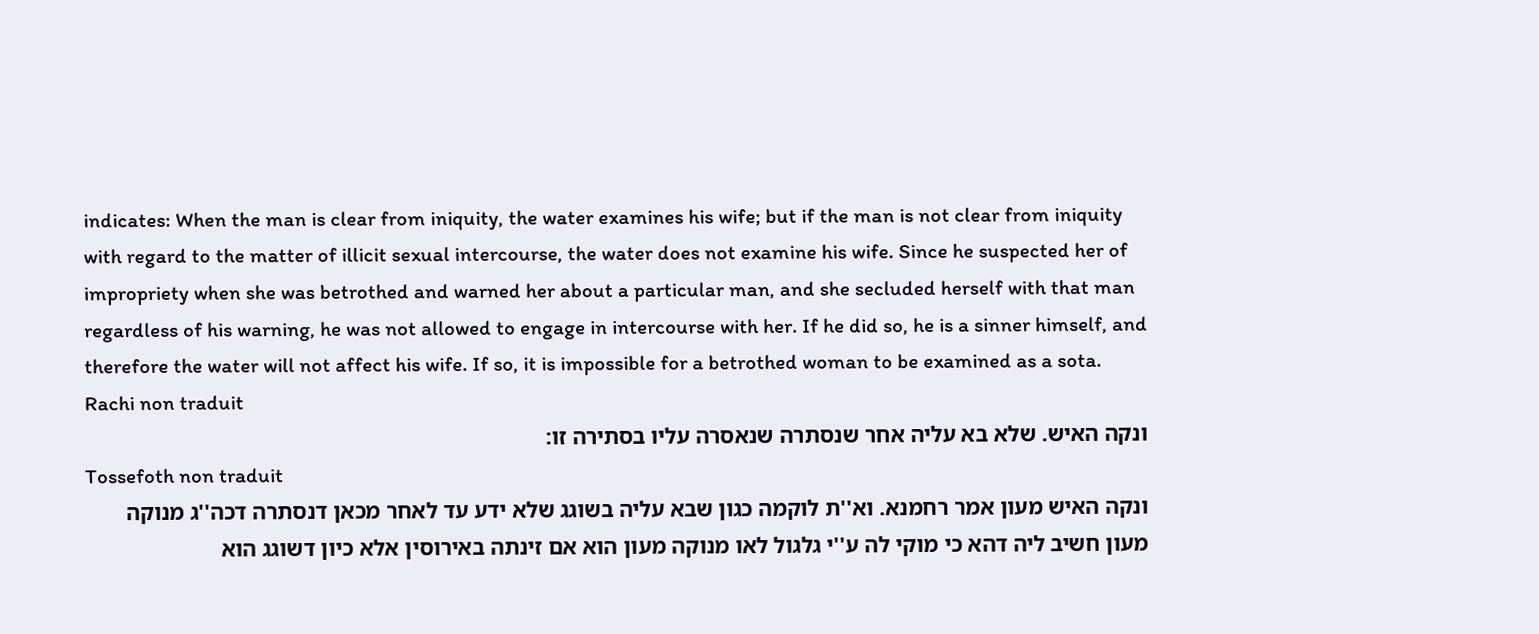indicates: When the man is clear from iniquity, the water examines his wife; but if the man is not clear from iniquity with regard to the matter of illicit sexual intercourse, the water does not examine his wife. Since he suspected her of impropriety when she was betrothed and warned her about a particular man, and she secluded herself with that man regardless of his warning, he was not allowed to engage in intercourse with her. If he did so, he is a sinner himself, and therefore the water will not affect his wife. If so, it is impossible for a betrothed woman to be examined as a sota.
Rachi non traduit
ונקה האיש. שלא בא עליה אחר שנסתרה שנאסרה עליו בסתירה זו:
Tossefoth non traduit
ונקה האיש מעון אמר רחמנא. וא''ת לוקמה כגון שבא עליה בשוגג שלא ידע עד לאחר מכאן דנסתרה דכה''ג מנוקה מעון חשיב ליה דהא כי מוקי לה ע''י גלגול לאו מנוקה מעון הוא אם זינתה באירוסין אלא כיון דשוגג הוא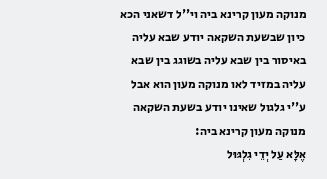מנוקה מעון קרינא ביה וי''ל דשאני הכא כיון שבשעת השקאה יודע שבא עליה באיסור בין שבא עליה בשוגג בין שבא עליה במזיד לאו מנוקה מעון הוא אבל ע''י גלגול שאינו יודע בשעת השקאה מנוקה מעון קרינא ביה:
אֶלָּא עַל יְדֵי גִלְגּוּל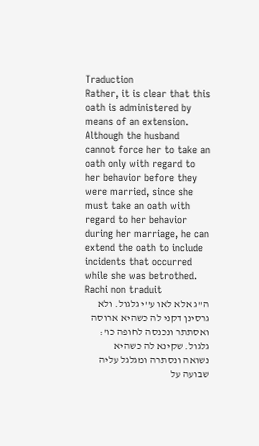Traduction
Rather, it is clear that this oath is administered by means of an extension. Although the husband cannot force her to take an oath only with regard to her behavior before they were married, since she must take an oath with regard to her behavior during her marriage, he can extend the oath to include incidents that occurred while she was betrothed.
Rachi non traduit
ה''ג אלא לאו ע''י גלגול. ולא גרסינן דקני לה כשהיא ארוסה ואסתתר ונכנסה לחופה כו':
גלגול. שקינא לה כשהיא נשואה ונסתרה ומגלגל עליה שבועה על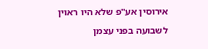אירוסין אע''פ שלא היו ראוין לשבועה בפני עצמן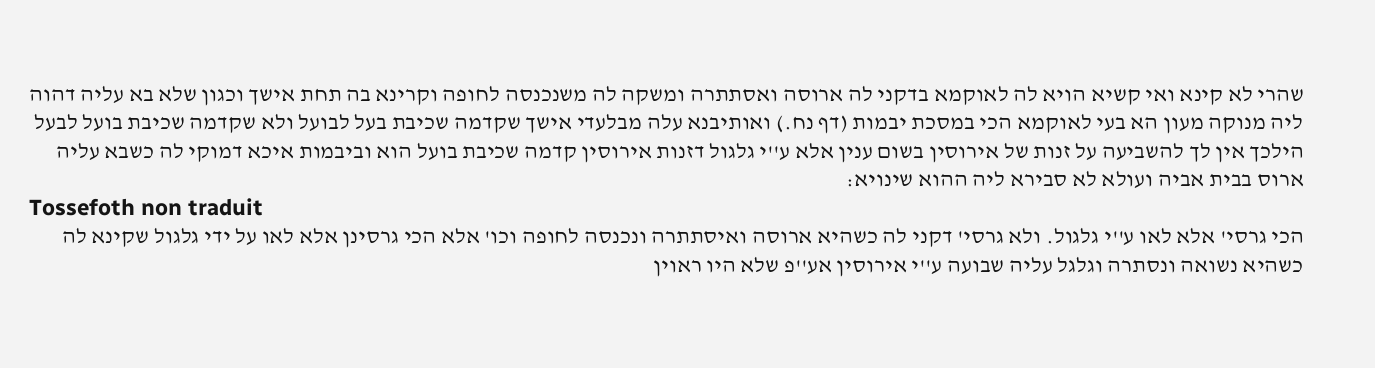שהרי לא קינא ואי קשיא הויא לה לאוקמא בדקני לה ארוסה ואסתתרה ומשקה לה משנכנסה לחופה וקרינא בה תחת אישך וכגון שלא בא עליה דהוה ליה מנוקה מעון הא בעי לאוקמא הכי במסכת יבמות (דף נח.) ואותיבנא עלה מבלעדי אישך שקדמה שכיבת בעל לבועל ולא שקדמה שכיבת בועל לבעל הילכך אין לך להשביעה על זנות של אירוסין בשום ענין אלא ע''י גלגול דזנות אירוסין קדמה שכיבת בועל הוא וביבמות איכא דמוקי לה כשבא עליה ארוס בבית אביה ועולא לא סבירא ליה ההוא שינויא:
Tossefoth non traduit
הכי גרסי' אלא לאו ע''י גלגול. ולא גרסי' דקני לה כשהיא ארוסה ואיסתתרה ונכנסה לחופה וכו' אלא הכי גרסינן אלא לאו על ידי גלגול שקינא לה כשהיא נשואה ונסתרה וגלגל עליה שבועה ע''י אירוסין אע''פ שלא היו ראוין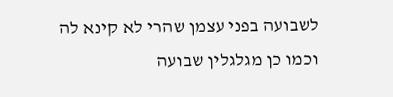לשבועה בפני עצמן שהרי לא קינא לה וכמו כן מגלגלין שבועה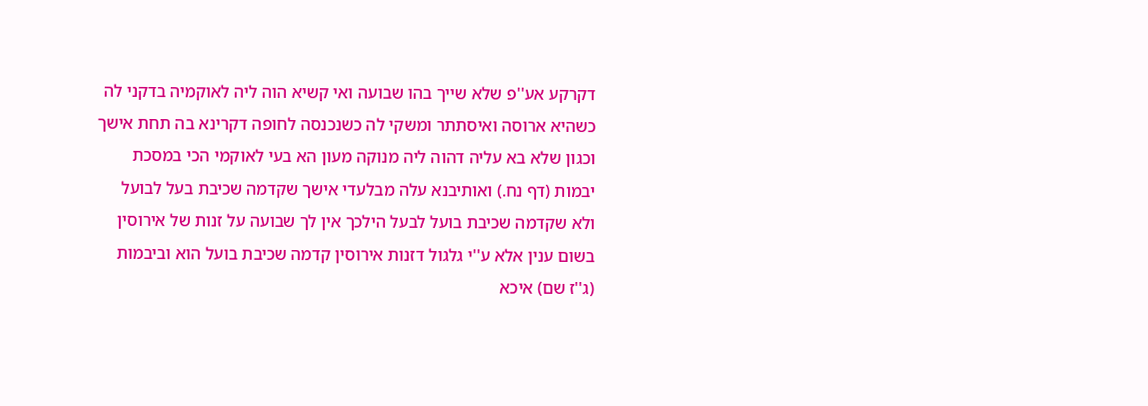דקרקע אע''פ שלא שייך בהו שבועה ואי קשיא הוה ליה לאוקמיה בדקני לה כשהיא ארוסה ואיסתתר ומשקי לה כשנכנסה לחופה דקרינא בה תחת אישך וכגון שלא בא עליה דהוה ליה מנוקה מעון הא בעי לאוקמי הכי במסכת יבמות (דף נח.) ואותיבנא עלה מבלעדי אישך שקדמה שכיבת בעל לבועל ולא שקדמה שכיבת בועל לבעל הילכך אין לך שבועה על זנות של אירוסין בשום ענין אלא ע''י גלגול דזנות אירוסין קדמה שכיבת בועל הוא וביבמות (ג''ז שם) איכא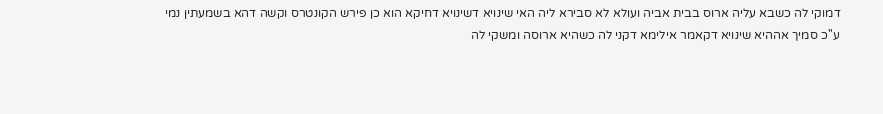דמוקי לה כשבא עליה ארוס בבית אביה ועולא לא סבירא ליה האי שינויא דשינויא דחיקא הוא כן פירש הקונטרס וקשה דהא בשמעתין נמי ע''כ סמיך אההיא שינויא דקאמר אילימא דקני לה כשהיא ארוסה ומשקי לה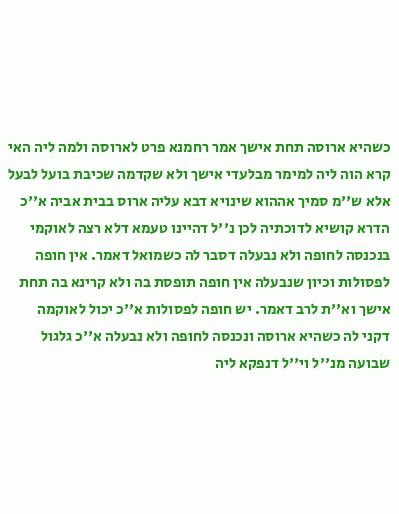כשהיא ארוסה תחת אישך אמר רחמנא פרט לארוסה ולמה ליה האי קרא הוה ליה למימר מבלעדי אישך ולא שקדמה שכיבת בועל לבעל אלא ש''מ סמיך אההוא שינויא דבא עליה ארוס בבית אביה א''כ הדרא קושיא לדוכתיה לכן נ''ל דהיינו טעמא דלא רצה לאוקמי בנכנסה לחופה ולא נבעלה דסבר לה כשמואל דאמר. אין חופה לפסולות וכיון שנבעלה אין חופה תופסת בה ולא קרינא בה תחת אישך וא''ת לרב דאמר. יש חופה לפסולות א''כ יכול לאוקמה דקני לה כשהיא ארוסה ונכנסה לחופה ולא נבעלה א''כ גלגול שבועה מנ''ל וי''ל דנפקא ליה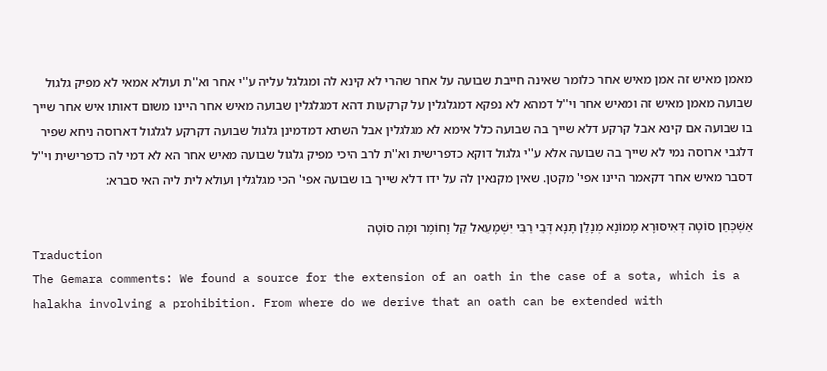מאמן מאיש זה אמן מאיש אחר כלומר שאינה חייבת שבועה על אחר שהרי לא קינא לה ומגלגל עליה ע''י אחר וא''ת ועולא אמאי לא מפיק גלגול שבועה מאמן מאיש זה ומאיש אחר וי''ל דמהא לא נפקא דמגלגלין על קרקעות דהא דמגלגלין שבועה מאיש אחר היינו משום דאותו איש אחר שייך בו שבועה אם קינא אבל קרקע דלא שייך בה שבועה כלל אימא לא מגלגלין אבל השתא דמדמינן גלגול שבועה דקרקע לגלגול דארוסה ניחא שפיר דלגבי ארוסה נמי לא שייך בה שבועה אלא ע''י גלגול דוקא כדפרישית וא''ת לרב היכי מפיק גלגול שבועה מאיש אחר הא לא דמי לה כדפרישית וי''ל דסבר מאיש אחר דקאמר היינו אפי' מקטן. שאין מקנאין לה על ידו דלא שייך בו שבועה אפי' הכי מגלגלין ועולא לית ליה האי סברא:

אַשְׁכְּחַן סוֹטָה דְּאִיסּוּרָא מָמוֹנָא מְנָלַן תָּנָא דְּבֵי רַבִּי יִשְׁמָעֵאל קַל וָחוֹמֶר וּמָה סוֹטָה
Traduction
The Gemara comments: We found a source for the extension of an oath in the case of a sota, which is a halakha involving a prohibition. From where do we derive that an oath can be extended with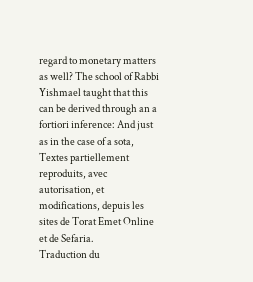regard to monetary matters as well? The school of Rabbi Yishmael taught that this can be derived through an a fortiori inference: And just as in the case of a sota,
Textes partiellement reproduits, avec autorisation, et modifications, depuis les sites de Torat Emet Online et de Sefaria.
Traduction du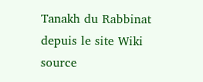Tanakh du Rabbinat depuis le site Wiki source